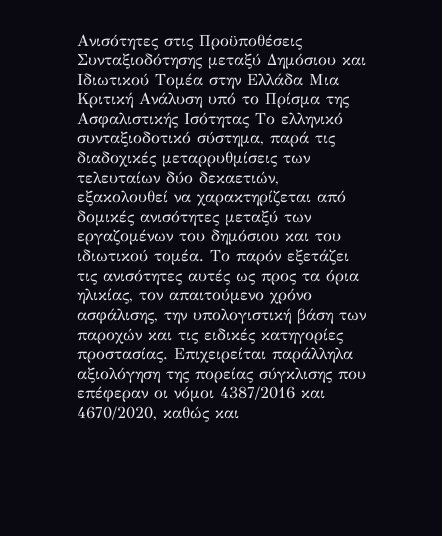Ανισότητες στις Προϋποθέσεις Συνταξιοδότησης μεταξύ Δημόσιου και Ιδιωτικού Τομέα στην Ελλάδα Μια Κριτική Ανάλυση υπό το Πρίσμα της Ασφαλιστικής Ισότητας Το ελληνικό συνταξιοδοτικό σύστημα, παρά τις διαδοχικές μεταρρυθμίσεις των τελευταίων δύο δεκαετιών, εξακολουθεί να χαρακτηρίζεται από δομικές ανισότητες μεταξύ των εργαζομένων του δημόσιου και του ιδιωτικού τομέα. Το παρόν εξετάζει τις ανισότητες αυτές ως προς τα όρια ηλικίας, τον απαιτούμενο χρόνο ασφάλισης, την υπολογιστική βάση των παροχών και τις ειδικές κατηγορίες προστασίας. Επιχειρείται παράλληλα αξιολόγηση της πορείας σύγκλισης που επέφεραν οι νόμοι 4387/2016 και 4670/2020, καθώς και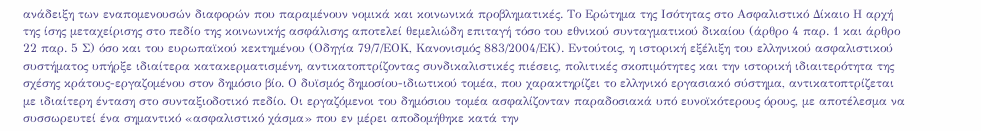ανάδειξη των εναπομενουσών διαφορών που παραμένουν νομικά και κοινωνικά προβληματικές. Το Ερώτημα της Ισότητας στο Ασφαλιστικό Δίκαιο Η αρχή της ίσης μεταχείρισης στο πεδίο της κοινωνικής ασφάλισης αποτελεί θεμελιώδη επιταγή τόσο του εθνικού συνταγματικού δικαίου (άρθρο 4 παρ. 1 και άρθρο 22 παρ. 5 Σ) όσο και του ευρωπαϊκού κεκτημένου (Οδηγία 79/7/ΕΟΚ, Κανονισμός 883/2004/ΕΚ). Εντούτοις, η ιστορική εξέλιξη του ελληνικού ασφαλιστικού συστήματος υπήρξε ιδιαίτερα κατακερματισμένη, αντικατοπτρίζοντας συνδικαλιστικές πιέσεις, πολιτικές σκοπιμότητες και την ιστορική ιδιαιτερότητα της σχέσης κράτους-εργαζομένου στον δημόσιο βίο. Ο δυϊσμός δημοσίου-ιδιωτικού τομέα, που χαρακτηρίζει το ελληνικό εργασιακό σύστημα, αντικατοπτρίζεται με ιδιαίτερη ένταση στο συνταξιοδοτικό πεδίο. Οι εργαζόμενοι του δημόσιου τομέα ασφαλίζονταν παραδοσιακά υπό ευνοϊκότερους όρους, με αποτέλεσμα να συσσωρευτεί ένα σημαντικό «ασφαλιστικό χάσμα» που εν μέρει αποδομήθηκε κατά την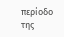περίοδο της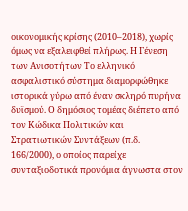οικονομικής κρίσης (2010–2018), χωρίς όμως να εξαλειφθεί πλήρως. Η Γένεση των Ανισοτήτων Το ελληνικό ασφαλιστικό σύστημα διαμορφώθηκε ιστορικά γύρω από έναν σκληρό πυρήνα δυϊσμού. Ο δημόσιος τομέας διέπετο από τον Κώδικα Πολιτικών και Στρατιωτικών Συντάξεων (π.δ. 166/2000), ο οποίος παρείχε συνταξιοδοτικά προνόμια άγνωστα στον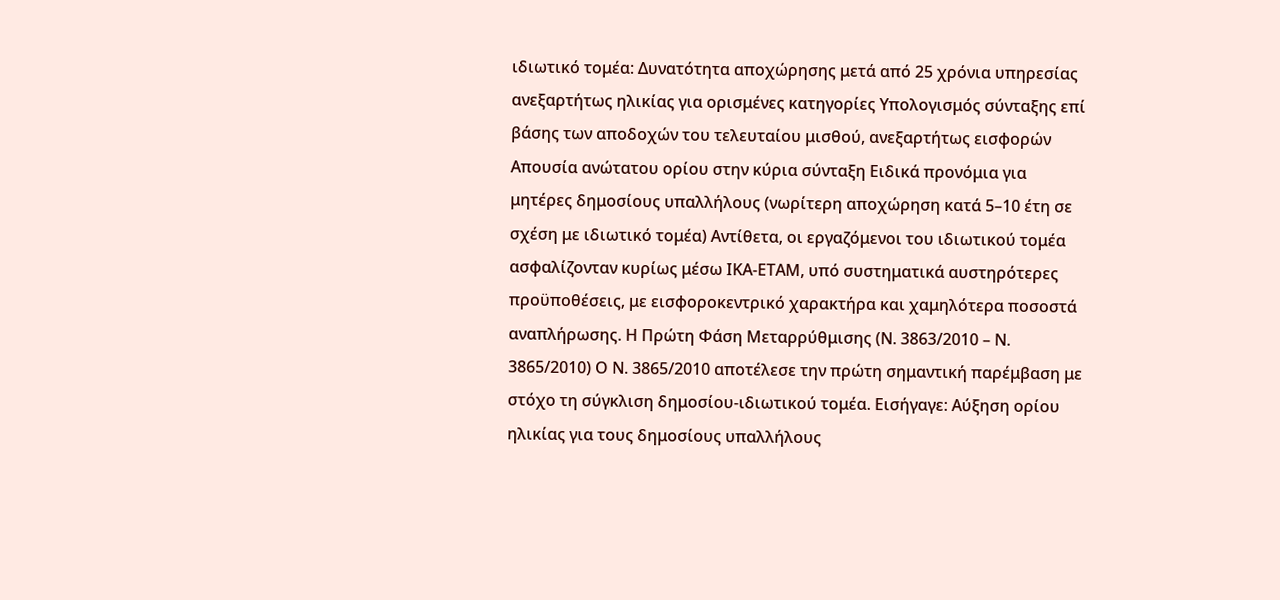ιδιωτικό τομέα: Δυνατότητα αποχώρησης μετά από 25 χρόνια υπηρεσίας ανεξαρτήτως ηλικίας για ορισμένες κατηγορίες Υπολογισμός σύνταξης επί βάσης των αποδοχών του τελευταίου μισθού, ανεξαρτήτως εισφορών Απουσία ανώτατου ορίου στην κύρια σύνταξη Ειδικά προνόμια για μητέρες δημοσίους υπαλλήλους (νωρίτερη αποχώρηση κατά 5–10 έτη σε σχέση με ιδιωτικό τομέα) Αντίθετα, οι εργαζόμενοι του ιδιωτικού τομέα ασφαλίζονταν κυρίως μέσω ΙΚΑ-ΕΤΑΜ, υπό συστηματικά αυστηρότερες προϋποθέσεις, με εισφοροκεντρικό χαρακτήρα και χαμηλότερα ποσοστά αναπλήρωσης. Η Πρώτη Φάση Μεταρρύθμισης (Ν. 3863/2010 – Ν. 3865/2010) Ο Ν. 3865/2010 αποτέλεσε την πρώτη σημαντική παρέμβαση με στόχο τη σύγκλιση δημοσίου-ιδιωτικού τομέα. Εισήγαγε: Αύξηση ορίου ηλικίας για τους δημοσίους υπαλλήλους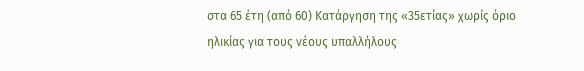στα 65 έτη (από 60) Κατάργηση της «35ετίας» χωρίς όριο ηλικίας για τους νέους υπαλλήλους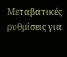Μεταβατικές ρυθμίσεις για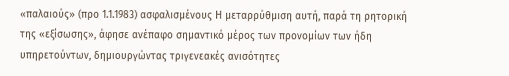«παλαιούς» (προ 1.1.1983) ασφαλισμένους Η μεταρρύθμιση αυτή, παρά τη ρητορική της «εξίσωσης», άφησε ανέπαφο σημαντικό μέρος των προνομίων των ήδη υπηρετούντων, δημιουργώντας τριγενεακές ανισότητες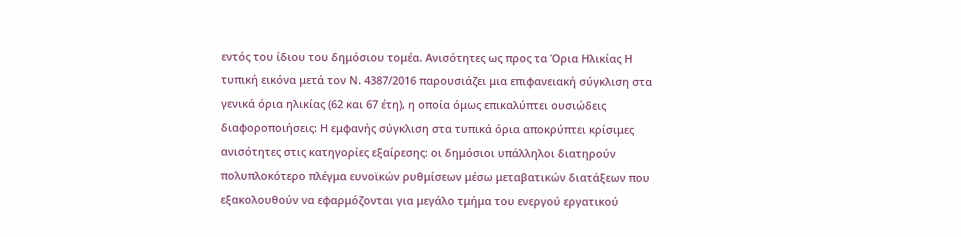εντός του ίδιου του δημόσιου τομέα. Ανισότητες ως προς τα Όρια Ηλικίας Η τυπική εικόνα μετά τον Ν. 4387/2016 παρουσιάζει μια επιφανειακή σύγκλιση στα γενικά όρια ηλικίας (62 και 67 έτη), η οποία όμως επικαλύπτει ουσιώδεις διαφοροποιήσεις: Η εμφανής σύγκλιση στα τυπικά όρια αποκρύπτει κρίσιμες ανισότητες στις κατηγορίες εξαίρεσης: οι δημόσιοι υπάλληλοι διατηρούν πολυπλοκότερο πλέγμα ευνοϊκών ρυθμίσεων μέσω μεταβατικών διατάξεων που εξακολουθούν να εφαρμόζονται για μεγάλο τμήμα του ενεργού εργατικού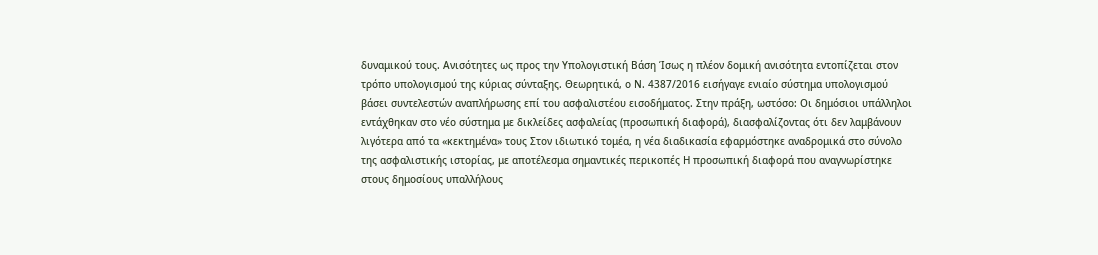δυναμικού τους. Ανισότητες ως προς την Υπολογιστική Βάση Ίσως η πλέον δομική ανισότητα εντοπίζεται στον τρόπο υπολογισμού της κύριας σύνταξης. Θεωρητικά, ο Ν. 4387/2016 εισήγαγε ενιαίο σύστημα υπολογισμού βάσει συντελεστών αναπλήρωσης επί του ασφαλιστέου εισοδήματος. Στην πράξη, ωστόσο: Οι δημόσιοι υπάλληλοι εντάχθηκαν στο νέο σύστημα με δικλείδες ασφαλείας (προσωπική διαφορά), διασφαλίζοντας ότι δεν λαμβάνουν λιγότερα από τα «κεκτημένα» τους Στον ιδιωτικό τομέα, η νέα διαδικασία εφαρμόστηκε αναδρομικά στο σύνολο της ασφαλιστικής ιστορίας, με αποτέλεσμα σημαντικές περικοπές Η προσωπική διαφορά που αναγνωρίστηκε στους δημοσίους υπαλλήλους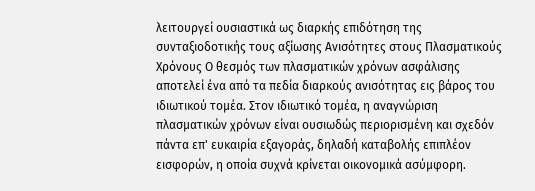λειτουργεί ουσιαστικά ως διαρκής επιδότηση της συνταξιοδοτικής τους αξίωσης Ανισότητες στους Πλασματικούς Χρόνους Ο θεσμός των πλασματικών χρόνων ασφάλισης αποτελεί ένα από τα πεδία διαρκούς ανισότητας εις βάρος του ιδιωτικού τομέα. Στον ιδιωτικό τομέα, η αναγνώριση πλασματικών χρόνων είναι ουσιωδώς περιορισμένη και σχεδόν πάντα επ' ευκαιρία εξαγοράς, δηλαδή καταβολής επιπλέον εισφορών, η οποία συχνά κρίνεται οικονομικά ασύμφορη.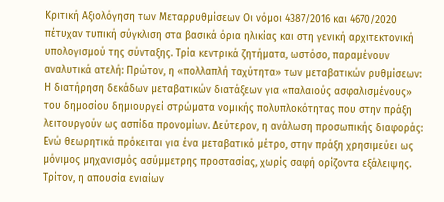Κριτική Αξιολόγηση των Μεταρρυθμίσεων Οι νόμοι 4387/2016 και 4670/2020 πέτυχαν τυπική σύγκλιση στα βασικά όρια ηλικίας και στη γενική αρχιτεκτονική υπολογισμού της σύνταξης. Τρία κεντρικά ζητήματα, ωστόσο, παραμένουν αναλυτικά ατελή: Πρώτον, η «πολλαπλή ταχύτητα» των μεταβατικών ρυθμίσεων: Η διατήρηση δεκάδων μεταβατικών διατάξεων για «παλαιούς ασφαλισμένους» του δημοσίου δημιουργεί στρώματα νομικής πολυπλοκότητας που στην πράξη λειτουργούν ως ασπίδα προνομίων. Δεύτερον, η ανάλωση προσωπικής διαφοράς: Ενώ θεωρητικά πρόκειται για ένα μεταβατικό μέτρο, στην πράξη χρησιμεύει ως μόνιμος μηχανισμός ασύμμετρης προστασίας, χωρίς σαφή ορίζοντα εξάλειψης. Τρίτον, η απουσία ενιαίων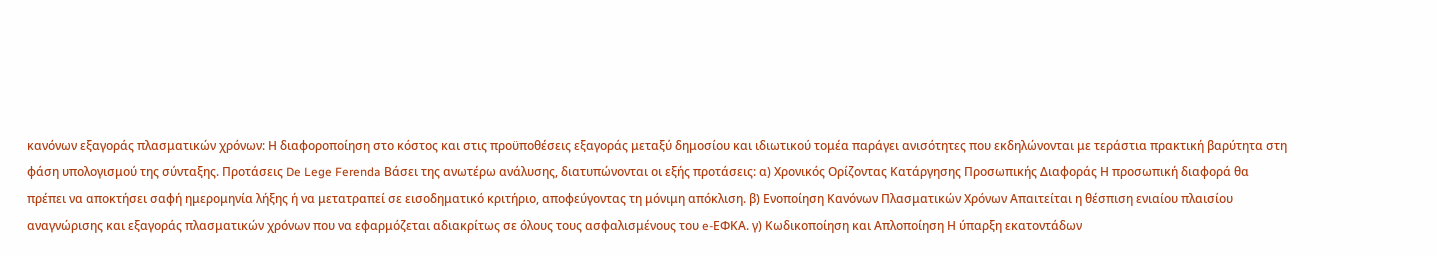κανόνων εξαγοράς πλασματικών χρόνων: Η διαφοροποίηση στο κόστος και στις προϋποθέσεις εξαγοράς μεταξύ δημοσίου και ιδιωτικού τομέα παράγει ανισότητες που εκδηλώνονται με τεράστια πρακτική βαρύτητα στη φάση υπολογισμού της σύνταξης. Προτάσεις De Lege Ferenda Βάσει της ανωτέρω ανάλυσης, διατυπώνονται οι εξής προτάσεις: α) Χρονικός Ορίζοντας Κατάργησης Προσωπικής Διαφοράς Η προσωπική διαφορά θα πρέπει να αποκτήσει σαφή ημερομηνία λήξης ή να μετατραπεί σε εισοδηματικό κριτήριο, αποφεύγοντας τη μόνιμη απόκλιση. β) Ενοποίηση Κανόνων Πλασματικών Χρόνων Απαιτείται η θέσπιση ενιαίου πλαισίου αναγνώρισης και εξαγοράς πλασματικών χρόνων που να εφαρμόζεται αδιακρίτως σε όλους τους ασφαλισμένους του e-ΕΦΚΑ. γ) Κωδικοποίηση και Απλοποίηση Η ύπαρξη εκατοντάδων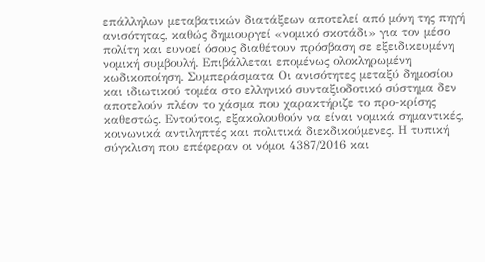επάλληλων μεταβατικών διατάξεων αποτελεί από μόνη της πηγή ανισότητας, καθώς δημιουργεί «νομικό σκοτάδι» για τον μέσο πολίτη και ευνοεί όσους διαθέτουν πρόσβαση σε εξειδικευμένη νομική συμβουλή. Επιβάλλεται επομένως ολοκληρωμένη κωδικοποίηση. Συμπεράσματα Οι ανισότητες μεταξύ δημοσίου και ιδιωτικού τομέα στο ελληνικό συνταξιοδοτικό σύστημα δεν αποτελούν πλέον το χάσμα που χαρακτήριζε το προ-κρίσης καθεστώς. Εντούτοις, εξακολουθούν να είναι νομικά σημαντικές, κοινωνικά αντιληπτές και πολιτικά διεκδικούμενες. Η τυπική σύγκλιση που επέφεραν οι νόμοι 4387/2016 και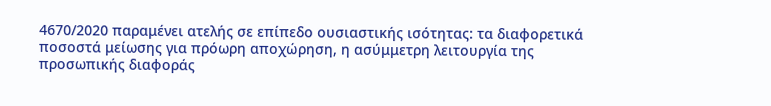4670/2020 παραμένει ατελής σε επίπεδο ουσιαστικής ισότητας: τα διαφορετικά ποσοστά μείωσης για πρόωρη αποχώρηση, η ασύμμετρη λειτουργία της προσωπικής διαφοράς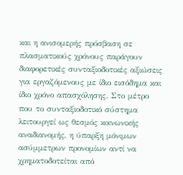και η ανισομερής πρόσβαση σε πλασματικούς χρόνους παράγουν διαφορετικές συνταξιοδοτικές αξιώσεις για εργαζόμενους με ίδιο εισόδημα και ίδιο χρόνο απασχόλησης. Στο μέτρο που το συνταξιοδοτικό σύστημα λειτουργεί ως θεσμός κοινωνικής αναδιανομής, η ύπαρξη μόνιμων ασύμμετρων προνομίων αντί να χρηματοδοτείται από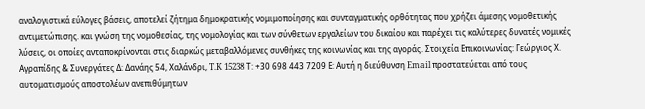αναλογιστικά εύλογες βάσεις, αποτελεί ζήτημα δημοκρατικής νομιμοποίησης και συνταγματικής ορθότητας που χρήζει άμεσης νομοθετικής αντιμετώπισης. και γνώση της νομοθεσίας, της νομολογίας και των σύνθετων εργαλείων του δικαίου και παρέχει τις καλύτερες δυνατές νομικές λύσεις, οι οποίες ανταποκρίνονται στις διαρκώς μεταβαλλόμενες συνθήκες της κοινωνίας και της αγοράς. Στοιχεία Επικοινωνίας: Γεώργιος Χ. Αγραπίδης & Συνεργάτες Δ: Δανάης 54, Χαλάνδρι, T.K 15238 Τ: +30 698 443 7209 Ε: Αυτή η διεύθυνση Email προστατεύεται από τους αυτοματισμούς αποστολέων ανεπιθύμητων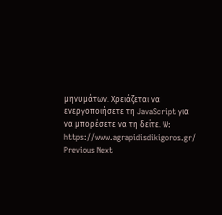μηνυμάτων. Χρειάζεται να ενεργοποιήσετε τη JavaScript για να μπορέσετε να τη δείτε. W: https://www.agrapidisdikigoros.gr/ Previous Next